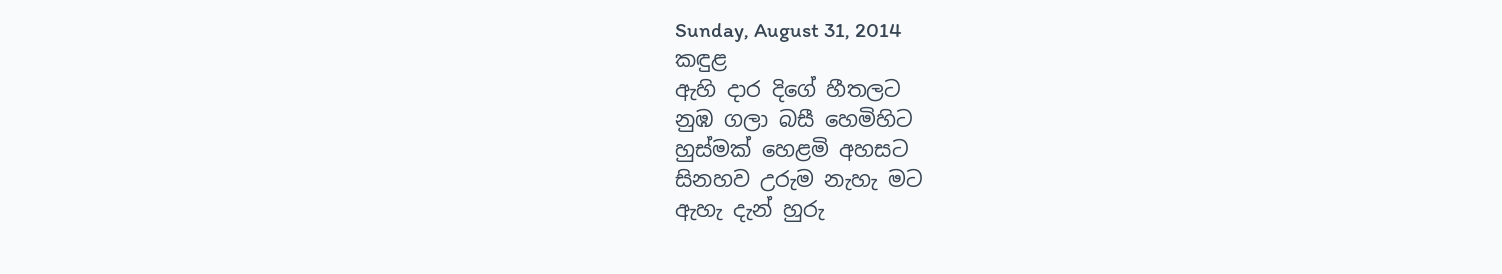Sunday, August 31, 2014
කඳුළ
ඇහි දාර දිගේ හීතලට
නුඹ ගලා බසී හෙමිහිට
හුස්මක් හෙළමි අහසට
සිනහව උරුම නැහැ මට
ඇහැ දැන් හුරු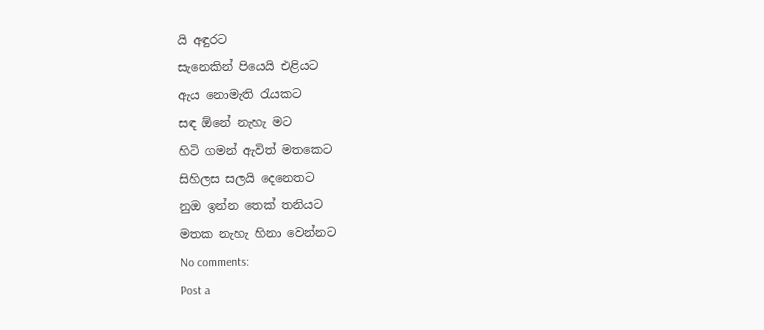යි අඳුරට
සැනෙකින් පියෙයි එළියට
ඇය නොමැති රැයකට
සඳ ඕනේ නැහැ මට
හිටි ගමන් ඇවිත් මතකෙට
සිහිලස සලයි දෙනෙතට
නුඔ ඉන්න තෙක් තනියට
මතක නැහැ හිනා වෙන්නට
No comments:
Post a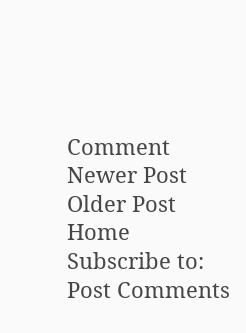Comment
Newer Post
Older Post
Home
Subscribe to:
Post Comments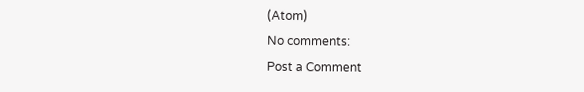(Atom)
No comments:
Post a Comment